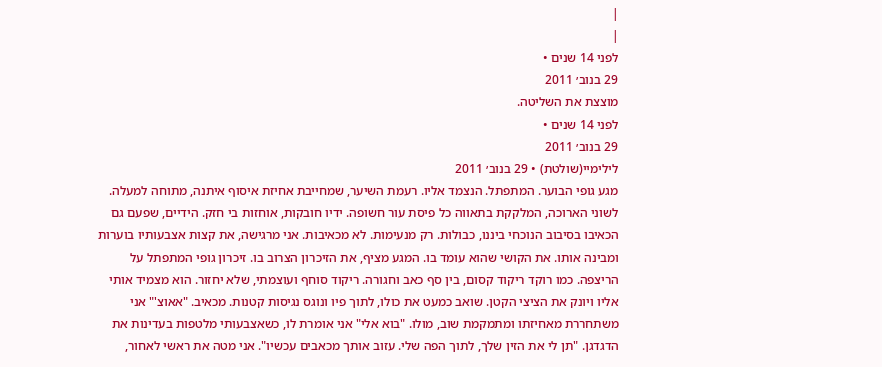|
|
לפני 14 שנים •
29 בנוב׳ 2011
מוצצת את השליטה.
לפני 14 שנים •
29 בנוב׳ 2011
לילימיי(שולטת) • 29 בנוב׳ 2011
מגע גופי הבוער. המתפתל. הנצמד אליו. רעמת השיער, שמחייבת אחיזת איסוף איתנה, מתוחה למעלה. לשוני הארוכה, המלקקת בתאווה כל פיסת עור חשופה. ידיו חובקות, אוחזות בי חזק. הידיים, שפעם גם הכאיבו בסיבוב הנוכחי ביננו, כבולות. רק מנעימות. לא מכאיבות. אני מרגישה, את קצות אצבעותיו בוערות ומבינה אותו. את הקושי שהוא עומד בו. המגע מציף, את הזיכרון הצרוב בו. זיכרון גופי המתפתל על הריצפה. כמו רוקד ריקוד קסום, בין סף כאב וחגורה. ריקוד סוחף ועוצמתי, שלא יחזור. הוא מצמיד אותי אליו ויונק את הציצי הקטן. שואב כמעט את כולו, לתוך פיו ונוגס נגיסות קטנות. מכאיב. "אאוצ'" אני משתחררת מאחיזתו ומתמקמת שוב, מולו. "בוא אלי" אני אומרת לו, כשאצבעותי מלטפות בעדינות את הדגדגן. "תן לי את הזין שלך, לתוך הפה שלי. עזוב אותך מכאבים עכשיו". אני מטה את ראשי לאחור,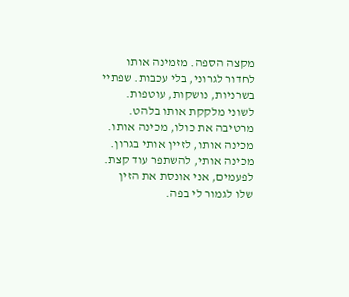מקצה הספה. מזמינה אותו לחדור לגרוני, בלי עכבות. שפתיי בשרניות, נושקות, עוטפות. לשוני מלקקת אותו בלהט. מרטיבה את כולו, מכינה אותו. מכינה אותו, לזיין אותי בגרון. מכינה אותי, להשתפר עוד קצת. לפעמים, אני אונסת את הזין שלו לגמור לי בפה.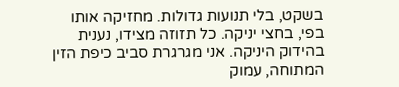בשקט, בלי תנועות גדולות. מחזיקה אותו בפי, בחצי יניקה. כל תזוזה מצידו, נענית בהידוק היניקה. אני מגרגרת סביב כיפת הזין המתוחה, עמוק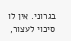בגרוני. אין לו סיכוי לעצור,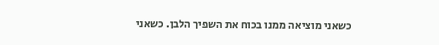כשאני מוציאה ממנו בכוח את השפיך הלבן. כשאני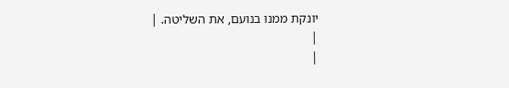יונקת ממנו בנועם, את השליטה. |
|
|